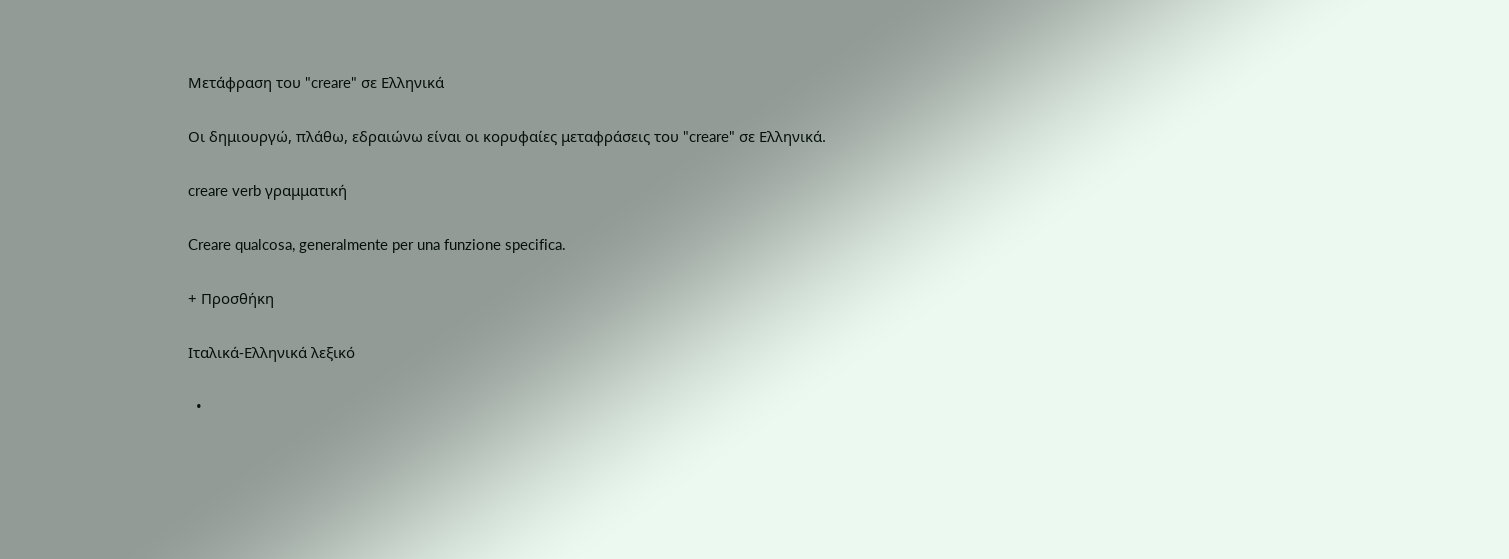Μετάφραση του "creare" σε Ελληνικά

Οι δημιουργώ, πλάθω, εδραιώνω είναι οι κορυφαίες μεταφράσεις του "creare" σε Ελληνικά.

creare verb γραμματική

Creare qualcosa, generalmente per una funzione specifica.

+ Προσθήκη

Ιταλικά-Ελληνικά λεξικό

  •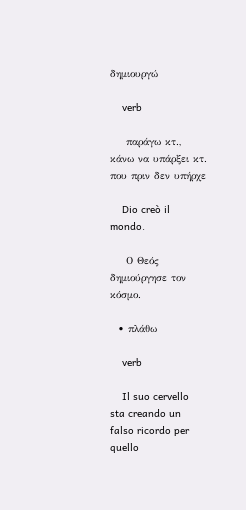δημιουργώ

    verb

    παράγω κτ., κάνω να υπάρξει κτ. που πριν δεν υπήρχε

    Dio creò il mondo.

    Ο Θεός δημιούργησε τον κόσμο.

  • πλάθω

    verb

    Il suo cervello sta creando un falso ricordo per quello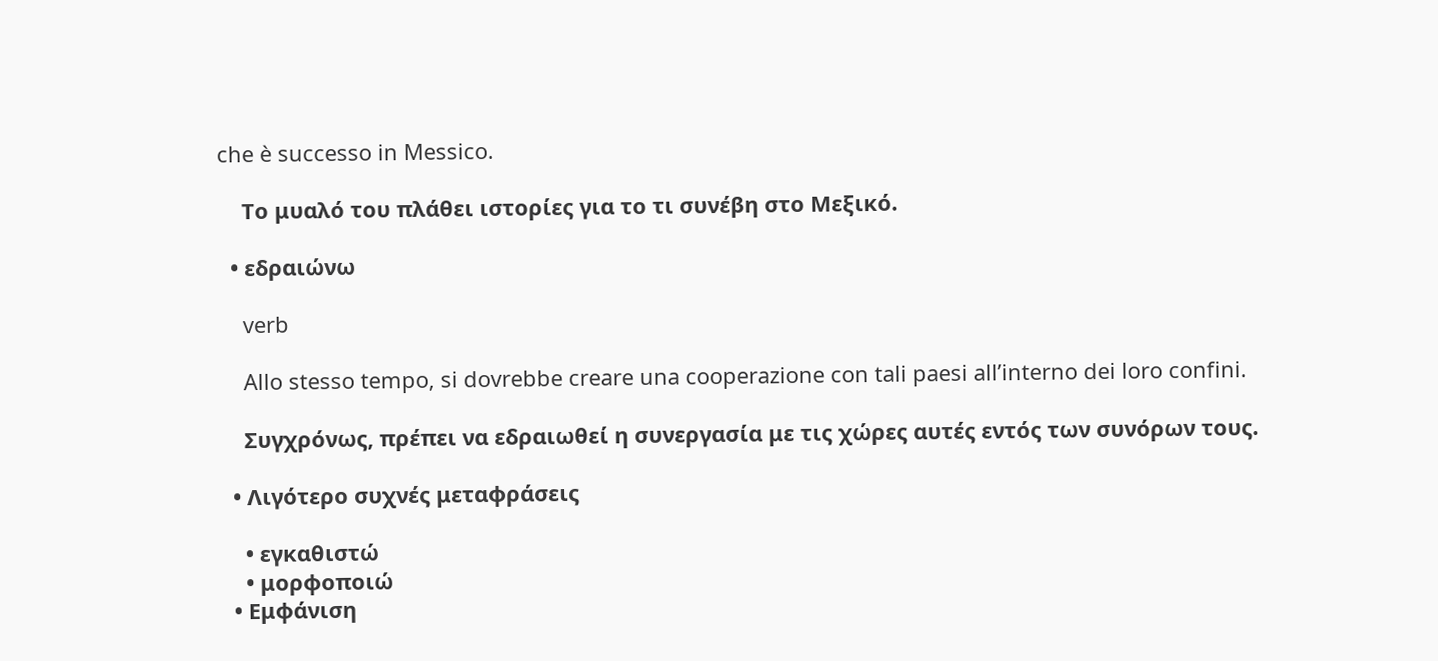che è successo in Messico.

    Το μυαλό του πλάθει ιστορίες για το τι συνέβη στο Μεξικό.

  • εδραιώνω

    verb

    Allo stesso tempo, si dovrebbe creare una cooperazione con tali paesi all’interno dei loro confini.

    Συγχρόνως, πρέπει να εδραιωθεί η συνεργασία με τις χώρες αυτές εντός των συνόρων τους.

  • Λιγότερο συχνές μεταφράσεις

    • εγκαθιστώ
    • μορφοποιώ
  • Εμφάνιση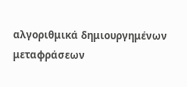αλγοριθμικά δημιουργημένων μεταφράσεων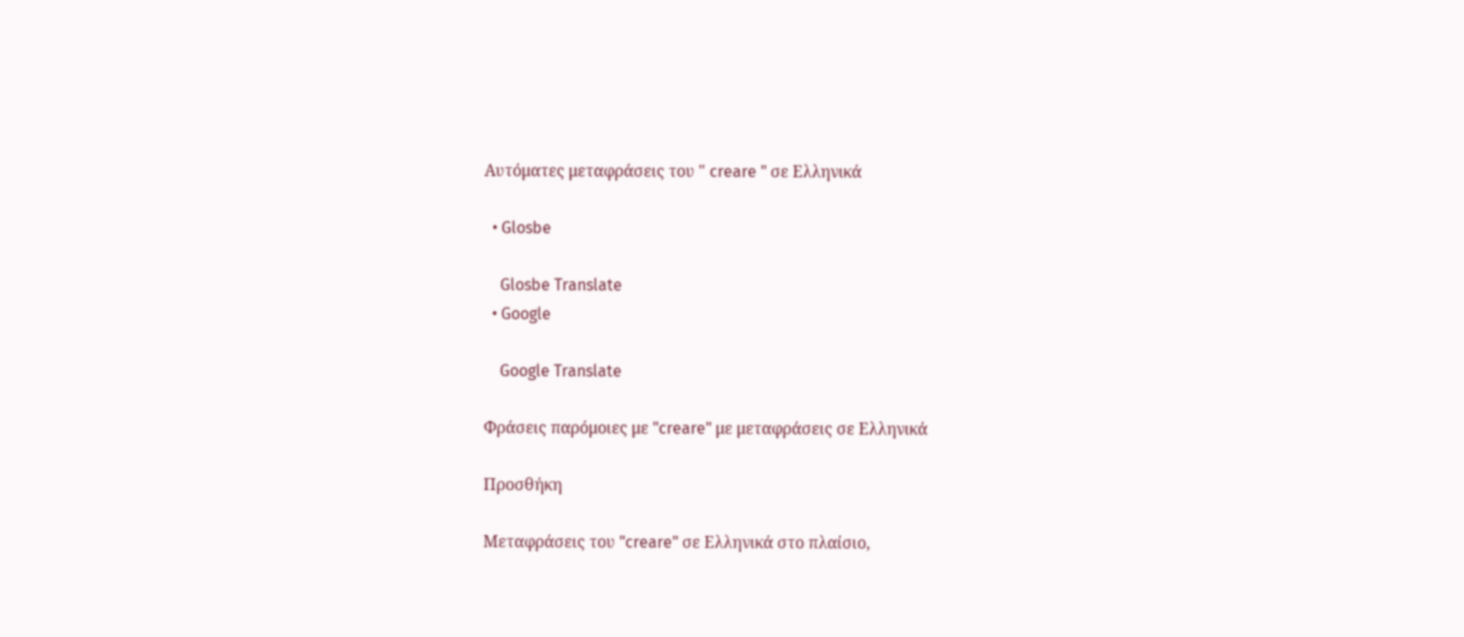Αυτόματες μεταφράσεις του " creare " σε Ελληνικά

  • Glosbe

    Glosbe Translate
  • Google

    Google Translate

Φράσεις παρόμοιες με "creare" με μεταφράσεις σε Ελληνικά

Προσθήκη

Μεταφράσεις του "creare" σε Ελληνικά στο πλαίσιο,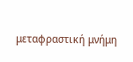μεταφραστική μνήμη